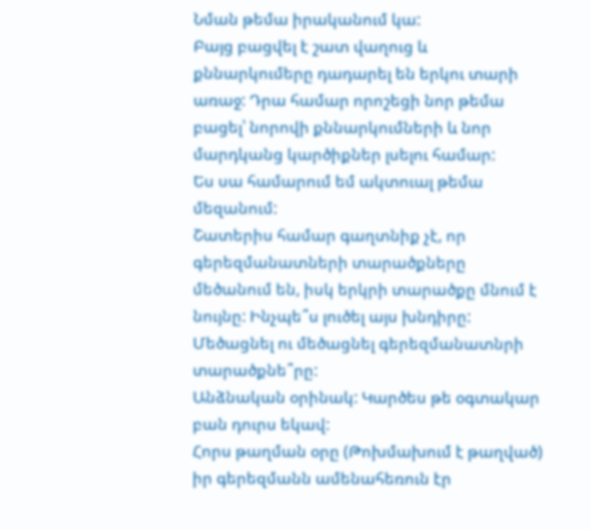Նման թեմա իրականում կա:
Բայց բացվել է շատ վաղուց և քննարկումերը դադարել են երկու տարի առաջ: Դրա համար որոշեցի նոր թեմա բացել՝ նորովի քննարկումների և նոր մարդկանց կարծիքներ լսելու համար:
Ես սա համարում եմ ակտուալ թեմա մեզանում:
Շատերիս համար գաղտնիք չէ, որ գերեզմանատների տարածքները մեծանում են, իսկ երկրի տարածքը մնում է նույնը: Ինչպե՞ս լուծել այս խնդիրը: Մեծացնել ու մեծացնել գերեզմանատնրի տարածքնե՞րը:
Անձնական օրինակ: Կարծես թե օգտակար բան դուրս եկավ:
Հորս թաղման օրը (Թոխմախում է թաղված) իր գերեզմանն ամենահեռուն էր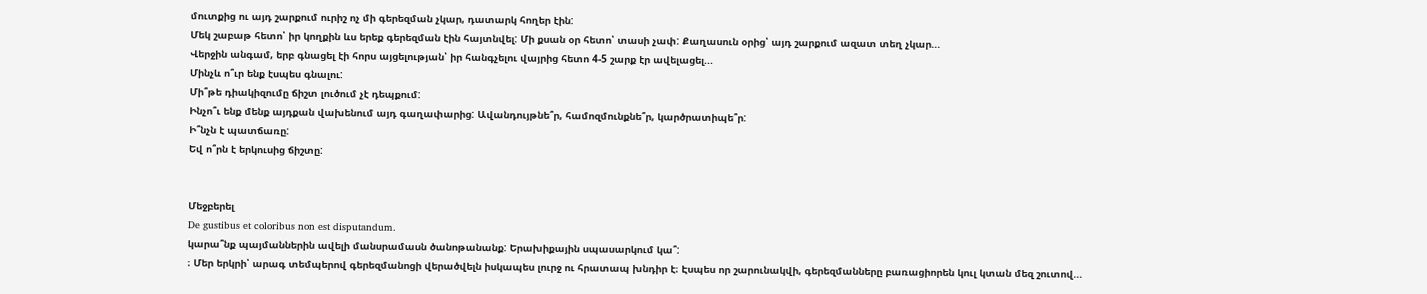մուտքից ու այդ շարքում ուրիշ ոչ մի գերեզման չկար, դատարկ հողեր էին:
Մեկ շաբաթ հետո՝ իր կողքին ևս երեք գերեզման էին հայտնվել: Մի քսան օր հետո՝ տասի չափ: Քաղասուն օրից՝ այդ շարքում ազատ տեղ չկար...
Վերջին անգամ, երբ գնացել էի հորս այցելության՝ իր հանգչելու վայրից հետո 4-5 շարք էր ավելացել...
Մինչև ո՞ւր ենք էսպես գնալու:
Մի՞թե դիակիզումը ճիշտ լուծում չէ դեպքում:
Ինչո՞ւ ենք մենք այդքան վախենում այդ գաղափարից: Ավանդույթնե՞ր, համոզմունքնե՞ր, կարծրատիպե՞ր:
Ի՞նչն է պատճառը:
Եվ ո՞րն է երկուսից ճիշտը:


Մեջբերել
De gustibus et coloribus non est disputandum.
կարա՞նք պայմաններին ավելի մանսրամասն ծանոթանանք: Երախիքային սպասարկում կա՞:
։ Մեր երկրի՝ արագ տեմպերով գերեզմանոցի վերածվելն իսկապես լուրջ ու հրատապ խնդիր է։ Էսպես որ շարունակվի, գերեզմանները բառացիորեն կուլ կտան մեզ շուտով...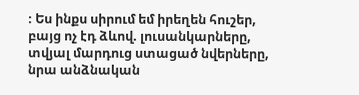։ Ես ինքս սիրում եմ իրեղեն հուշեր, բայց ոչ էդ ձևով. լուսանկարները, տվյալ մարդուց ստացած նվերները, նրա անձնական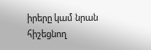իրերը կամ նրան հիշեցնող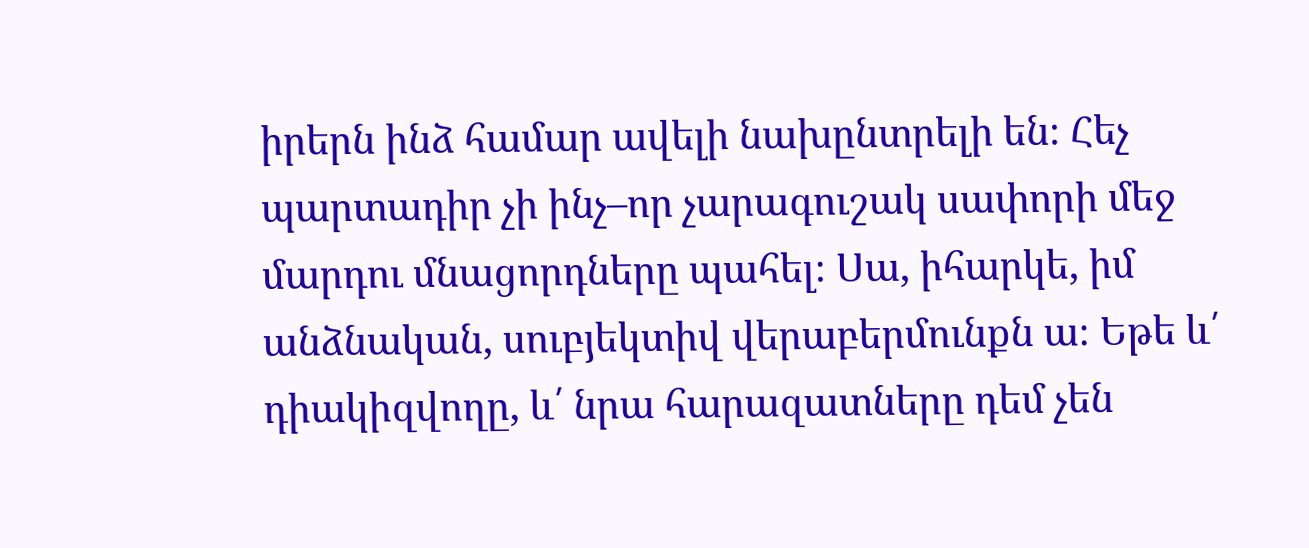իրերն ինձ համար ավելի նախընտրելի են։ Հեչ պարտադիր չի ինչ–որ չարագուշակ սափորի մեջ մարդու մնացորդները պահել։ Սա, իհարկե, իմ անձնական, սուբյեկտիվ վերաբերմունքն ա։ Եթե և՛ դիակիզվողը, և՛ նրա հարազատները դեմ չեն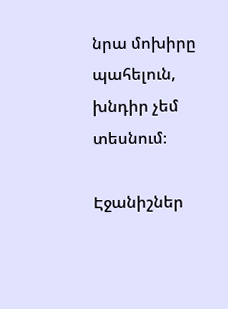նրա մոխիրը պահելուն, խնդիր չեմ տեսնում։

Էջանիշներ